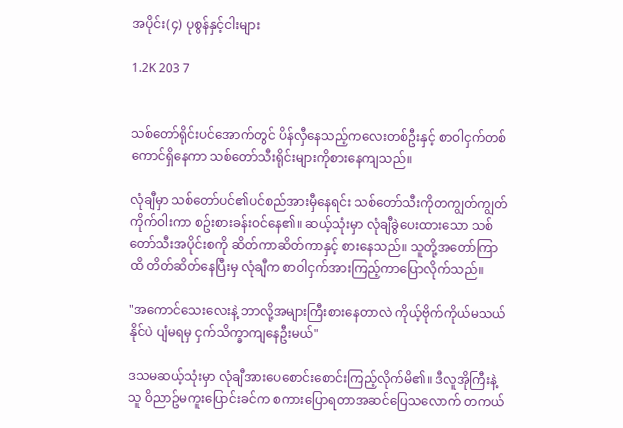အပိုင်း(၄) ပုစွန်နှင့်ငါးများ

1.2K 203 7


သစ်တော်ရိုင်းပင်အောက်တွင် ပိန်လှီနေသည့်ကလေးတစ်ဦးနှင့် စာဝါငှက်တစ်ကောင်ရှိနေကာ သစ်တော်သီးရိုင်းများကိုစားနေကျသည်။

လုံချီမှာ သစ်တော်ပင်၏ပင်စည်အားမှီနေရင်း သစ်တော်သီးကိုတကျွတ်ကျွတ်ကိုက်ဝါးကာ စဥ်းစားခန်းဝင်နေ၏။ ဆယ့်သုံးမှာ လုံချီခွဲပေးထားသော သစ်တော်သီးအပိုင်းစကို ဆိတ်ကာဆိတ်ကာနှင့် စားနေသည်။ သူတို့အတော်ကြာထိ တိတ်ဆိတ်နေပြီးမှ လုံချီက စာဝါငှက်အားကြည့်ကာပြောလိုက်သည်။

"အကောင်သေးလေးနဲ့ ဘာလို့အများကြီးစားနေတာလဲ ကိုယ့်ဗိုက်ကိုယ်မသယ်နိုင်ပဲ ပျံမရမှ ငှက်သိက္ခာကျနေဦးမယ်"

ဒသမဆယ့်သုံးမှာ လုံချီအားပေစောင်းစောင်းကြည့်လိုက်မိ၏။ ဒီလူအိုကြီးနဲ့သူ ဝိညာဥ်မကူးပြောင်းခင်က စကားပြောရတာအဆင်ပြေသလောက် တကယ်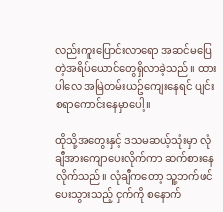လည်းကူးပြောင်းလာရော အဆင်မပြေတဲ့အရိပ်ယောင်တွေရှိလာခဲ့သည်။ ထားပါလေ အမြဲတမ်းယဥ်ကျေးနေရင် ပျင်းစရာကောင်းနေမှာပေါ့။

ထိုသို့အတွေးနှင့် ဒသမဆယ့်သုံးမှာ လုံချီအားကျောပေးလိုက်ကာ ဆက်စားနေလိုက်သည်။ လုံချီကတော့ သူ့ဘက်ဖင်ပေးသွားသည့် ငှက်ကို စနောက်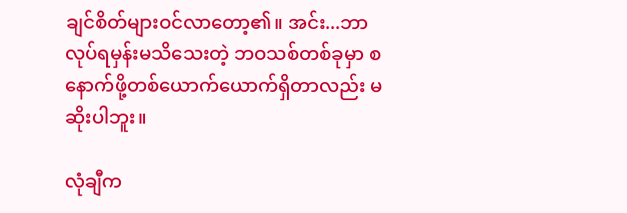ချင်စိတ်များဝင်လာတော့၏။ အင်း...ဘာလုပ်ရမှန်းမသိသေးတဲ့ ဘဝသစ်တစ်ခုမှာ စနောက်ဖို့တစ်ယောက်ယောက်ရှိတာလည်း မဆိုးပါဘူး။

လုံချီက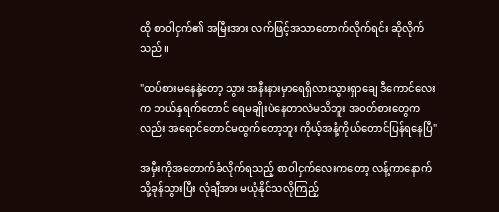ထို စာဝါငှက်၏ အမြီးအား လက်ဖြင့်အသာတောက်လိုက်ရင်း ဆိုလိုက်သည်။

"ထပ်စားမနေနဲ့တော့ သွား အနီးနားမှာရေရှိလားသွားရှာချေ ဒီကောင်လေးက ဘယ်နှရက်တောင် ရေမချိုးပဲနေတာလဲမသိဘူး အဝတ်စားတွေကလည်း အရောင်တောင်မထွက်တော့ဘူး ကိုယ့်အနံ့ကိုယ်တောင်ပြန်ရနေပြီ"

အမှီးကိုအတောက်ခံလိုက်ရသည့် စာဝါငှက်လေးကတော့ လန့်ကာနောက်သို့ခုန်သွားပြီး လုံချီအား မယုံနိုင်သလိုကြည့်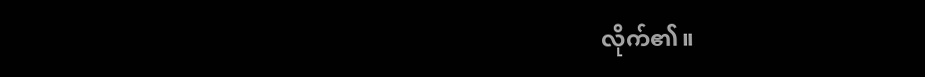လိုက်၏။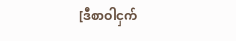[ဒီစာဝါငှက်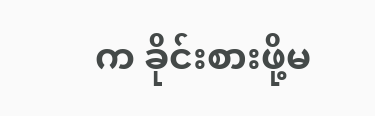က ခိုင်းစားဖို့မ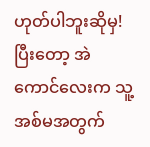ဟုတ်ပါဘူးဆိုမှ! ပြီးတော့ အဲကောင်လေးက သူ့အစ်မအတွက်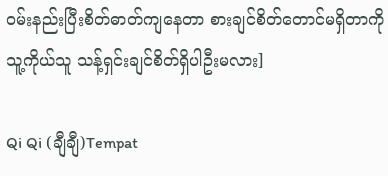ဝမ်းနည်းပြီးစိတ်ဓာတ်ကျနေတာ စားချင်စိတ်တောင်မရှိတာကို သူ့ကိုယ်သူ သန့်ရှင်းချင်စိတ်ရှိပါဦးမလား]

Qi Qi (ချီချီ)Tempat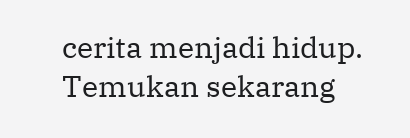cerita menjadi hidup. Temukan sekarang